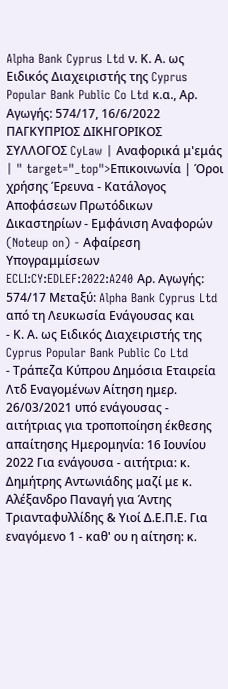Alpha Bank Cyprus Ltd ν. Κ. Α. ως Ειδικός Διαχειριστής της Cyprus Popular Bank Public Co Ltd κ.α., Αρ. Αγωγής: 574/17, 16/6/2022 ΠΑΓΚΥΠΡΙΟΣ ΔΙΚΗΓΟΡΙΚΟΣ ΣΥΛΛΟΓΟΣ CyLaw | Αναφορικά μ'εμάς | " target="_top">Επικοινωνία | Όροι χρήσης Έρευνα - Κατάλογος Αποφάσεων Πρωτόδικων Δικαστηρίων - Εμφάνιση Αναφορών (Noteup on) - Αφαίρεση Υπογραμμίσεων ECLI:CY:EDLEF:2022:A240 Αρ. Αγωγής: 574/17 Μεταξύ: Alpha Bank Cyprus Ltd από τη Λευκωσία Ενάγουσας και
- Κ. Α. ως Ειδικός Διαχειριστής της Cyprus Popular Bank Public Co Ltd
- Τράπεζα Κύπρου Δημόσια Εταιρεία Λτδ Εναγομένων Αίτηση ημερ. 26/03/2021 υπό ενάγουσας - αιτήτριας για τροποποίηση έκθεσης απαίτησης Ημερομηνία: 16 Ιουνίου 2022 Για ενάγουσα - αιτήτρια: κ. Δημήτρης Αντωνιάδης μαζί με κ. Αλέξανδρο Παναγή για Άντης Τριανταφυλλίδης & Υιοί Δ.Ε.Π.Ε. Για εναγόμενο 1 - καθ' ου η αίτηση: κ.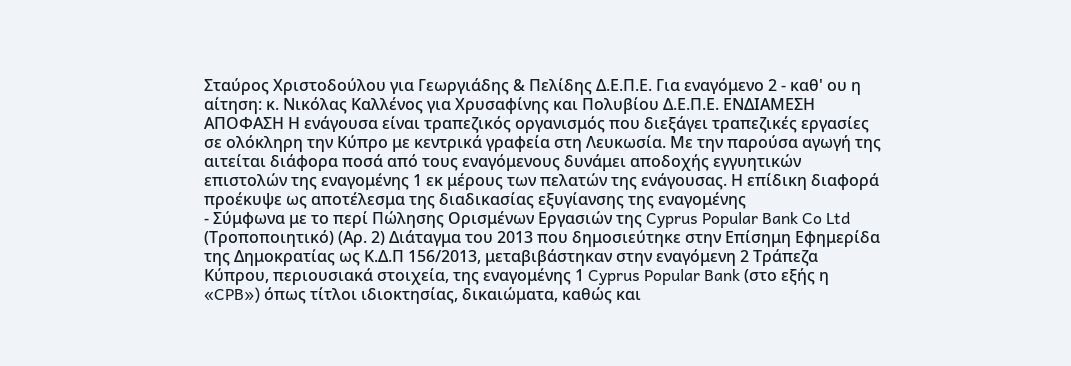Σταύρος Χριστοδούλου για Γεωργιάδης & Πελίδης Δ.Ε.Π.Ε. Για εναγόμενο 2 - καθ' ου η αίτηση: κ. Νικόλας Καλλένος για Χρυσαφίνης και Πολυβίου Δ.Ε.Π.Ε. ΕΝΔΙΑΜΕΣΗ ΑΠΟΦΑΣΗ Η ενάγουσα είναι τραπεζικός οργανισμός που διεξάγει τραπεζικές εργασίες σε ολόκληρη την Κύπρο με κεντρικά γραφεία στη Λευκωσία. Με την παρούσα αγωγή της αιτείται διάφορα ποσά από τους εναγόμενους δυνάμει αποδοχής εγγυητικών επιστολών της εναγομένης 1 εκ μέρους των πελατών της ενάγουσας. Η επίδικη διαφορά προέκυψε ως αποτέλεσμα της διαδικασίας εξυγίανσης της εναγομένης
- Σύμφωνα με το περί Πώλησης Ορισμένων Εργασιών της Cyprus Popular Bank Co Ltd (Τροποποιητικό) (Αρ. 2) Διάταγμα του 2013 που δημοσιεύτηκε στην Επίσημη Εφημερίδα της Δημοκρατίας ως Κ.Δ.Π 156/2013, μεταβιβάστηκαν στην εναγόμενη 2 Τράπεζα Κύπρου, περιουσιακά στοιχεία, της εναγομένης 1 Cyprus Popular Bank (στο εξής η «CPB») όπως τίτλοι ιδιοκτησίας, δικαιώματα, καθώς και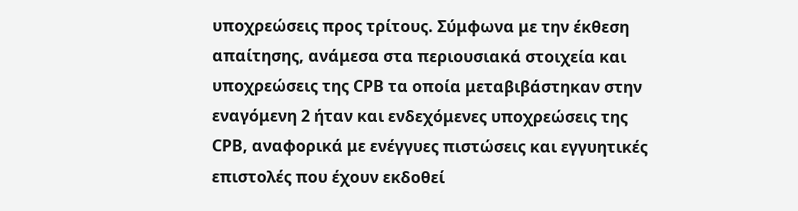υποχρεώσεις προς τρίτους. Σύμφωνα με την έκθεση απαίτησης, ανάμεσα στα περιουσιακά στοιχεία και υποχρεώσεις της CPB τα οποία μεταβιβάστηκαν στην εναγόμενη 2 ήταν και ενδεχόμενες υποχρεώσεις της CPB, αναφορικά με ενέγγυες πιστώσεις και εγγυητικές επιστολές που έχουν εκδοθεί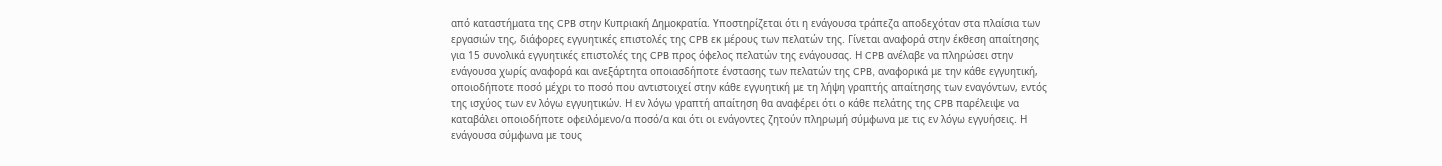από καταστήματα της CPB στην Κυπριακή Δημοκρατία. Υποστηρίζεται ότι η ενάγουσα τράπεζα αποδεχόταν στα πλαίσια των εργασιών της, διάφορες εγγυητικές επιστολές της CPB εκ μέρους των πελατών της. Γίνεται αναφορά στην έκθεση απαίτησης για 15 συνολικά εγγυητικές επιστολές της CPB προς όφελος πελατών της ενάγουσας. Η CPB ανέλαβε να πληρώσει στην ενάγουσα χωρίς αναφορά και ανεξάρτητα οποιασδήποτε ένστασης των πελατών της CPB, αναφορικά με την κάθε εγγυητική, οποιοδήποτε ποσό μέχρι το ποσό που αντιστοιχεί στην κάθε εγγυητική με τη λήψη γραπτής απαίτησης των εναγόντων, εντός της ισχύος των εν λόγω εγγυητικών. Η εν λόγω γραπτή απαίτηση θα αναφέρει ότι ο κάθε πελάτης της CPB παρέλειψε να καταβάλει οποιοδήποτε οφειλόμενο/α ποσό/α και ότι οι ενάγοντες ζητούν πληρωμή σύμφωνα με τις εν λόγω εγγυήσεις. Η ενάγουσα σύμφωνα με τους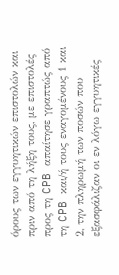όρους των εγγυητικών επιστολών και πριν από τη λήξη τους, με επιστολές προς τη CPB απαίτησε γραπτώς από τη CPB και/ή τους εναγομένους 1 και 2, την πληρωμή των ποσών που εξασφάλιζαν οι εν λόγω εγγυητικές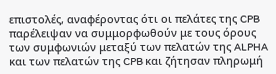επιστολές, αναφέροντας ότι οι πελάτες της CPB παρέλειψαν να συμμορφωθούν με τους όρους των συμφωνιών μεταξύ των πελατών της ALPHA και των πελατών της CPB και ζήτησαν πληρωμή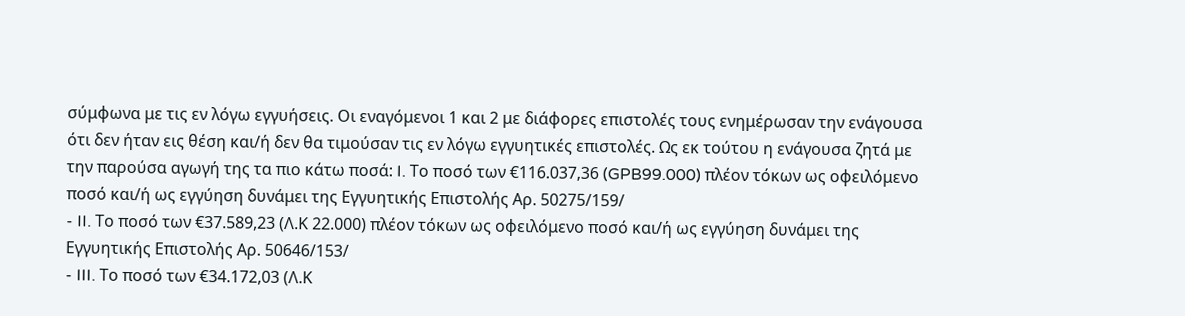σύμφωνα με τις εν λόγω εγγυήσεις. Οι εναγόμενοι 1 και 2 με διάφορες επιστολές τους ενημέρωσαν την ενάγουσα ότι δεν ήταν εις θέση και/ή δεν θα τιμούσαν τις εν λόγω εγγυητικές επιστολές. Ως εκ τούτου η ενάγουσα ζητά με την παρούσα αγωγή της τα πιο κάτω ποσά: I. Το ποσό των €116.037,36 (GPB99.000) πλέον τόκων ως οφειλόμενο ποσό και/ή ως εγγύηση δυνάμει της Εγγυητικής Επιστολής Αρ. 50275/159/
- II. Το ποσό των €37.589,23 (Λ.Κ 22.000) πλέον τόκων ως οφειλόμενο ποσό και/ή ως εγγύηση δυνάμει της Εγγυητικής Επιστολής Αρ. 50646/153/
- III. Το ποσό των €34.172,03 (Λ.Κ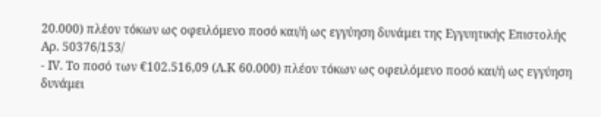20.000) πλέον τόκων ως οφειλόμενο ποσό και/ή ως εγγύηση δυνάμει της Εγγυητικής Επιστολής Αρ. 50376/153/
- IV. Το ποσό των €102.516,09 (Λ.Κ 60.000) πλέον τόκων ως οφειλόμενο ποσό και/ή ως εγγύηση δυνάμει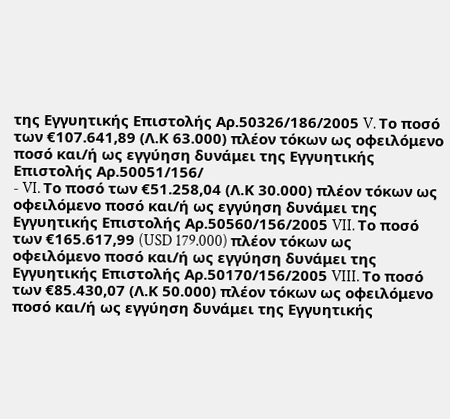της Εγγυητικής Επιστολής Αρ.50326/186/2005 V. Το ποσό των €107.641,89 (Λ.Κ 63.000) πλέον τόκων ως οφειλόμενο ποσό και/ή ως εγγύηση δυνάμει της Εγγυητικής Επιστολής Αρ.50051/156/
- VI. Το ποσό των €51.258,04 (Λ.Κ 30.000) πλέον τόκων ως οφειλόμενο ποσό και/ή ως εγγύηση δυνάμει της Εγγυητικής Επιστολής Αρ.50560/156/2005 VII. Το ποσό των €165.617,99 (USD 179.000) πλέον τόκων ως οφειλόμενο ποσό και/ή ως εγγύηση δυνάμει της Εγγυητικής Επιστολής Αρ.50170/156/2005 VIII. Το ποσό των €85.430,07 (Λ.Κ 50.000) πλέον τόκων ως οφειλόμενο ποσό και/ή ως εγγύηση δυνάμει της Εγγυητικής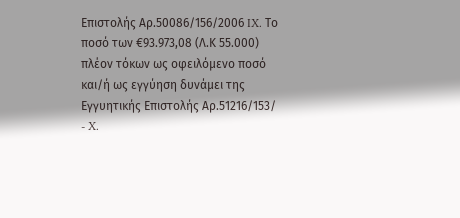Επιστολής Αρ.50086/156/2006 IX. Το ποσό των €93.973,08 (Λ.Κ 55.000) πλέον τόκων ως οφειλόμενο ποσό και/ή ως εγγύηση δυνάμει της Εγγυητικής Επιστολής Αρ.51216/153/
- X.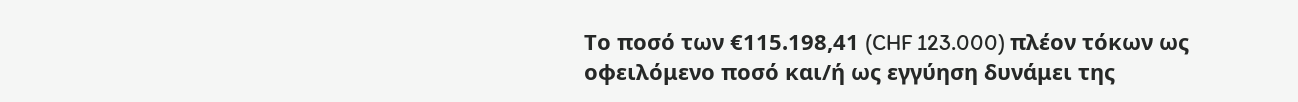Το ποσό των €115.198,41 (CHF 123.000) πλέον τόκων ως οφειλόμενο ποσό και/ή ως εγγύηση δυνάμει της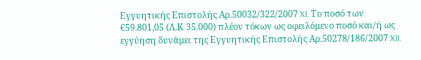Εγγυητικής Επιστολής Αρ.50032/322/2007 XI. Το ποσό των €59.801,05 (Λ.Κ 35.000) πλέον τόκων ως οφειλόμενο ποσό και/ή ως εγγύηση δυνάμει της Εγγυητικής Επιστολής Αρ.50278/186/2007 XII.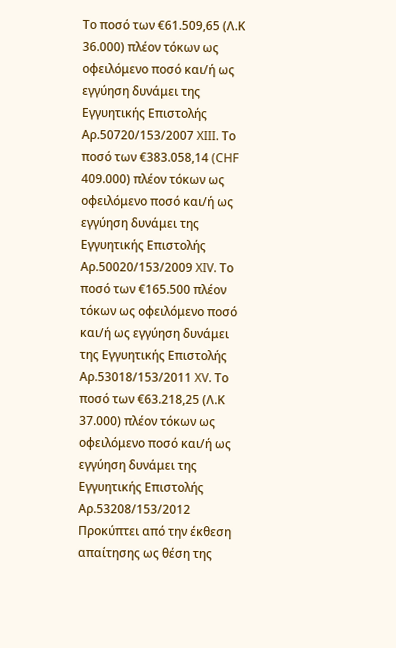Το ποσό των €61.509,65 (Λ.Κ 36.000) πλέον τόκων ως οφειλόμενο ποσό και/ή ως εγγύηση δυνάμει της Εγγυητικής Επιστολής Αρ.50720/153/2007 XIII. Το ποσό των €383.058,14 (CHF 409.000) πλέον τόκων ως οφειλόμενο ποσό και/ή ως εγγύηση δυνάμει της Εγγυητικής Επιστολής Αρ.50020/153/2009 XIV. Το ποσό των €165.500 πλέον τόκων ως οφειλόμενο ποσό και/ή ως εγγύηση δυνάμει της Εγγυητικής Επιστολής Αρ.53018/153/2011 XV. Το ποσό των €63.218,25 (Λ.Κ 37.000) πλέον τόκων ως οφειλόμενο ποσό και/ή ως εγγύηση δυνάμει της Εγγυητικής Επιστολής Αρ.53208/153/2012 Προκύπτει από την έκθεση απαίτησης ως θέση της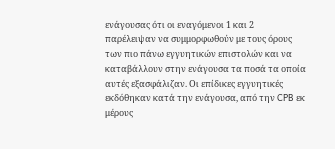ενάγουσας ότι οι εναγόμενοι 1 και 2 παρέλειψαν να συμμορφωθούν με τους όρους των πιο πάνω εγγυητικών επιστολών και να καταβάλλουν στην ενάγουσα τα ποσά τα οποία αυτές εξασφάλιζαν. Οι επίδικες εγγυητικές εκδόθηκαν κατά την ενάγουσα, από την CPB εκ μέρους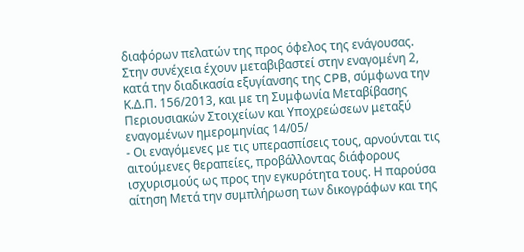διαφόρων πελατών της προς όφελος της ενάγουσας. Στην συνέχεια έχουν μεταβιβαστεί στην εναγομένη 2, κατά την διαδικασία εξυγίανσης της CPB, σύμφωνα την Κ.Δ.Π. 156/2013, και με τη Συμφωνία Μεταβίβασης Περιουσιακών Στοιχείων και Υποχρεώσεων μεταξύ εναγομένων ημερομηνίας 14/05/
- Οι εναγόμενες με τις υπερασπίσεις τους, αρνούνται τις αιτούμενες θεραπείες, προβάλλοντας διάφορους ισχυρισμούς ως προς την εγκυρότητα τους. Η παρούσα αίτηση Μετά την συμπλήρωση των δικογράφων και της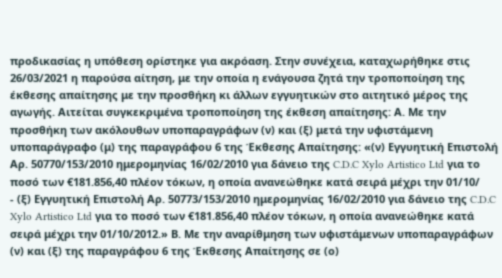προδικασίας η υπόθεση ορίστηκε για ακρόαση. Στην συνέχεια, καταχωρήθηκε στις 26/03/2021 η παρούσα αίτηση, με την οποία η ενάγουσα ζητά την τροποποίηση της έκθεσης απαίτησης με την προσθήκη κι άλλων εγγυητικών στο αιτητικό μέρος της αγωγής. Αιτείται συγκεκριμένα τροποποίηση της έκθεση απαίτησης: Α. Με την προσθήκη των ακόλουθων υποπαραγράφων (ν) και (ξ) μετά την υφιστάμενη υποπαράγραφο (μ) της παραγράφου 6 της Έκθεσης Απαίτησης: «(ν) Εγγυητική Επιστολή Αρ. 50770/153/2010 ημερομηνίας 16/02/2010 για δάνειο της C.D.C Xylo Artistico Ltd για το ποσό των €181.856,40 πλέον τόκων, η οποία ανανεώθηκε κατά σειρά μέχρι την 01/10/
- (ξ) Εγγυητική Επιστολή Αρ. 50773/153/2010 ημερομηνίας 16/02/2010 για δάνειο της C.D.C Xylo Artistico Ltd για το ποσό των €181.856,40 πλέον τόκων, η οποία ανανεώθηκε κατά σειρά μέχρι την 01/10/2012.» Β. Με την αναρίθμηση των υφιστάμενων υποπαραγράφων (ν) και (ξ) της παραγράφου 6 της Έκθεσης Απαίτησης σε (ο)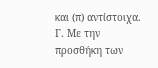και (π) αντίστοιχα. Γ. Με την προσθήκη των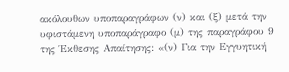ακόλουθων υποπαραγράφων (ν) και (ξ) μετά την υφιστάμενη υποπαράγραφο (μ) της παραγράφου 9 της Έκθεσης Απαίτησης: «(ν) Για την Εγγυητική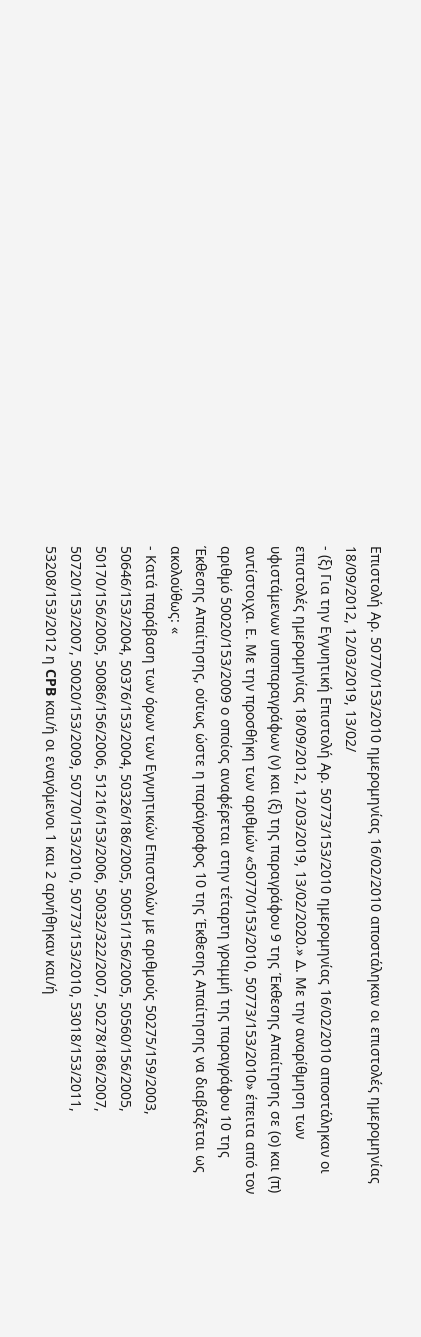Επιστολή Αρ. 50770/153/2010 ημερομηνίας 16/02/2010 αποστάληκαν οι επιστολές ημερομηνίας 18/09/2012, 12/03/2019, 13/02/
- (ξ) Για την Εγγυητική Επιστολή Αρ. 50773/153/2010 ημερομηνίας 16/02/2010 αποστάληκαν οι επιστολές ημερομηνίας 18/09/2012, 12/03/2019, 13/02/2020.» Δ. Με την αναρίθμηση των υφιστάμενων υποπαραγράφων (ν) και (ξ) της παραγράφου 9 της Έκθεσης Απαίτησης σε (ο) και (π) αντίστοιχα. Ε. Με την προσθήκη των αριθμών «50770/153/2010, 50773/153/2010» έπειτα από τον αριθμό 50020/153/2009 ο οποίος αναφέρεται στην τέταρτη γραμμή της παραγράφου 10 της Έκθεσης Απαίτησης, ούτως ώστε η παράγραφος 10 της Έκθεσης Απαίτησης να διαβάζεται ως ακολούθως: «
- Κατά παράβαση των όρων των Εγγυητικών Επιστολών με αριθμούς 50275/159/2003, 50646/153/2004, 50376/153/2004, 50326/186/2005, 50051/156/2005, 50560/156/2005, 50170/156/2005, 50086/156/2006, 51216/153/2006, 50032/322/2007, 50278/186/2007, 50720/153/2007, 50020/153/2009, 50770/153/2010, 50773/153/2010, 53018/153/2011, 53208/153/2012 η CPB και/ή οι εναγόμενοι 1 και 2 αρνήθηκαν και/ή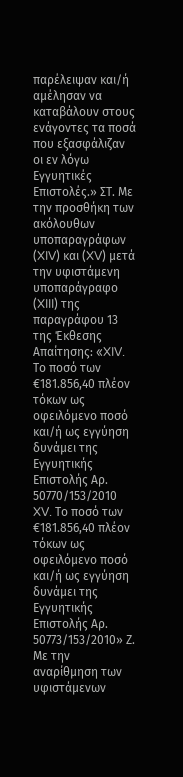παρέλειψαν και/ή αμέλησαν να καταβάλουν στους ενάγοντες τα ποσά που εξασφάλιζαν οι εν λόγω Εγγυητικές Επιστολές.» ΣT. Με την προσθήκη των ακόλουθων υποπαραγράφων (XIV) και (XV) μετά την υφιστάμενη υποπαράγραφο (XIII) της παραγράφου 13 της Έκθεσης Απαίτησης: «XIV. Το ποσό των €181.856,40 πλέον τόκων ως οφειλόμενο ποσό και/ή ως εγγύηση δυνάμει της Εγγυητικής Επιστολής Αρ. 50770/153/2010 XV. Το ποσό των €181.856,40 πλέον τόκων ως οφειλόμενο ποσό και/ή ως εγγύηση δυνάμει της Εγγυητικής Επιστολής Αρ. 50773/153/2010» Ζ. Με την αναρίθμηση των υφιστάμενων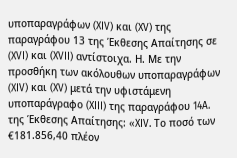υποπαραγράφων (XIV) και (XV) της παραγράφου 13 της Έκθεσης Απαίτησης σε (XVI) και (XVII) αντίστοιχα. Η. Με την προσθήκη των ακόλουθων υποπαραγράφων (XIV) και (XV) μετά την υφιστάμενη υποπαράγραφο (XIII) της παραγράφου 14A. της Έκθεσης Απαίτησης: «XIV. Το ποσό των €181.856,40 πλέον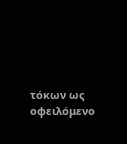τόκων ως οφειλόμενο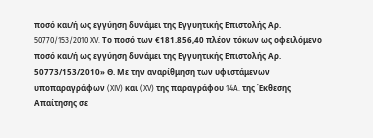ποσό και/ή ως εγγύηση δυνάμει της Εγγυητικής Επιστολής Αρ. 50770/153/2010 XV. Το ποσό των €181.856,40 πλέον τόκων ως οφειλόμενο ποσό και/ή ως εγγύηση δυνάμει της Εγγυητικής Επιστολής Αρ. 50773/153/2010» Θ. Με την αναρίθμηση των υφιστάμενων υποπαραγράφων (XIV) και (XV) της παραγράφου 14A. της Έκθεσης Απαίτησης σε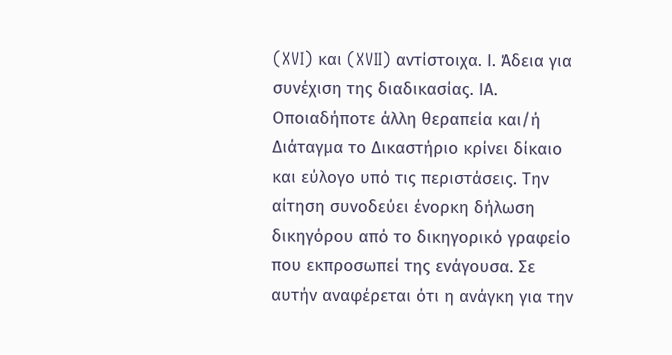(XVI) και (XVII) αντίστοιχα. Ι. Άδεια για συνέχιση της διαδικασίας. ΙΑ. Οποιαδήποτε άλλη θεραπεία και/ή Διάταγμα το Δικαστήριο κρίνει δίκαιο και εύλογο υπό τις περιστάσεις. Την αίτηση συνοδεύει ένορκη δήλωση δικηγόρου από το δικηγορικό γραφείο που εκπροσωπεί της ενάγουσα. Σε αυτήν αναφέρεται ότι η ανάγκη για την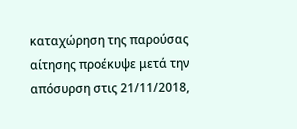καταχώρηση της παρούσας αίτησης προέκυψε μετά την απόσυρση στις 21/11/2018,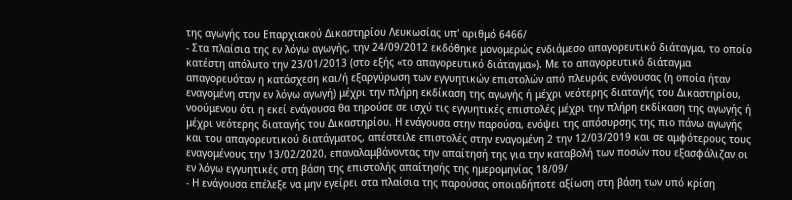της αγωγής του Επαρχιακού Δικαστηρίου Λευκωσίας υπ' αριθμό 6466/
- Στα πλαίσια της εν λόγω αγωγής, την 24/09/2012 εκδόθηκε μονομερώς ενδιάμεσο απαγορευτικό διάταγμα, το οποίο κατέστη απόλυτο την 23/01/2013 (στο εξής «το απαγορευτικό διάταγμα»). Με το απαγορευτικό διάταγμα απαγορευόταν η κατάσχεση και/ή εξαργύρωση των εγγυητικών επιστολών από πλευράς ενάγουσας (η οποία ήταν εναγομένη στην εν λόγω αγωγή) μέχρι την πλήρη εκδίκαση της αγωγής ή μέχρι νεότερης διαταγής του Δικαστηρίου, νοούμενου ότι η εκεί ενάγουσα θα τηρούσε σε ισχύ τις εγγυητικές επιστολές μέχρι την πλήρη εκδίκαση της αγωγής ή μέχρι νεότερης διαταγής του Δικαστηρίου. Η ενάγουσα στην παρούσα, ενόψει της απόσυρσης της πιο πάνω αγωγής και του απαγορευτικού διατάγματος, απέστειλε επιστολές στην εναγομένη 2 την 12/03/2019 και σε αμφότερους τους εναγομένους την 13/02/2020, επαναλαμβάνοντας την απαίτησή της για την καταβολή των ποσών που εξασφάλιζαν οι εν λόγω εγγυητικές στη βάση της επιστολής απαίτησής της ημερομηνίας 18/09/
- Η ενάγουσα επέλεξε να μην εγείρει στα πλαίσια της παρούσας οποιαδήποτε αξίωση στη βάση των υπό κρίση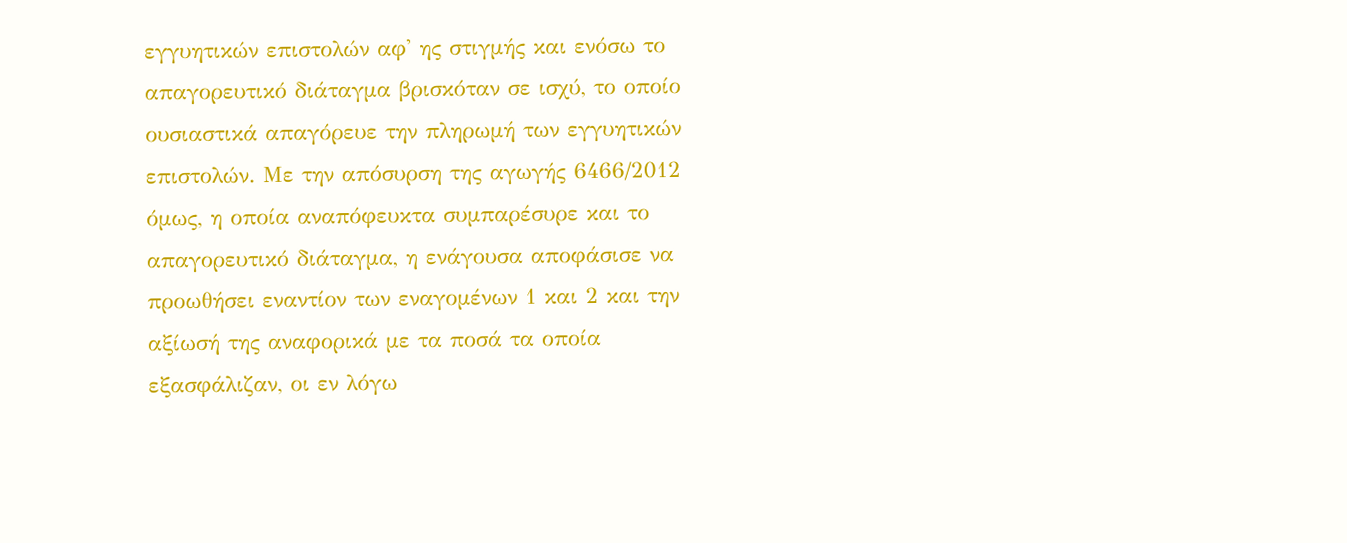εγγυητικών επιστολών αφ' ης στιγμής και ενόσω το απαγορευτικό διάταγμα βρισκόταν σε ισχύ, το οποίο ουσιαστικά απαγόρευε την πληρωμή των εγγυητικών επιστολών. Με την απόσυρση της αγωγής 6466/2012 όμως, η οποία αναπόφευκτα συμπαρέσυρε και το απαγορευτικό διάταγμα, η ενάγουσα αποφάσισε να προωθήσει εναντίον των εναγομένων 1 και 2 και την αξίωσή της αναφορικά με τα ποσά τα οποία εξασφάλιζαν, οι εν λόγω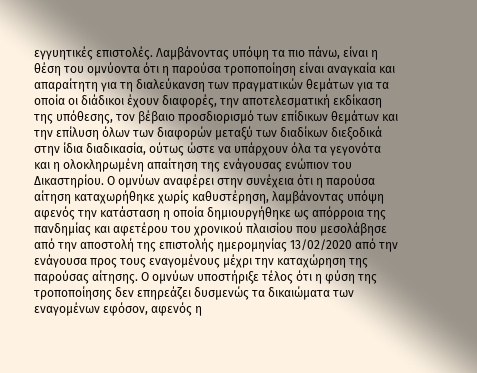εγγυητικές επιστολές. Λαμβάνοντας υπόψη τα πιο πάνω, είναι η θέση του ομνύοντα ότι η παρούσα τροποποίηση είναι αναγκαία και απαραίτητη για τη διαλεύκανση των πραγματικών θεμάτων για τα οποία οι διάδικοι έχουν διαφορές, την αποτελεσματική εκδίκαση της υπόθεσης, τον βέβαιο προσδιορισμό των επίδικων θεμάτων και την επίλυση όλων των διαφορών μεταξύ των διαδίκων διεξοδικά στην ίδια διαδικασία, ούτως ώστε να υπάρχουν όλα τα γεγονότα και η ολοκληρωμένη απαίτηση της ενάγουσας ενώπιον του Δικαστηρίου. Ο ομνύων αναφέρει στην συνέχεια ότι η παρούσα αίτηση καταχωρήθηκε χωρίς καθυστέρηση, λαμβάνοντας υπόψη αφενός την κατάσταση η οποία δημιουργήθηκε ως απόρροια της πανδημίας και αφετέρου του χρονικού πλαισίου που μεσολάβησε από την αποστολή της επιστολής ημερομηνίας 13/02/2020 από την ενάγουσα προς τους εναγομένους μέχρι την καταχώρηση της παρούσας αίτησης. Ο ομνύων υποστήριξε τέλος ότι η φύση της τροποποίησης δεν επηρεάζει δυσμενώς τα δικαιώματα των εναγομένων εφόσον, αφενός η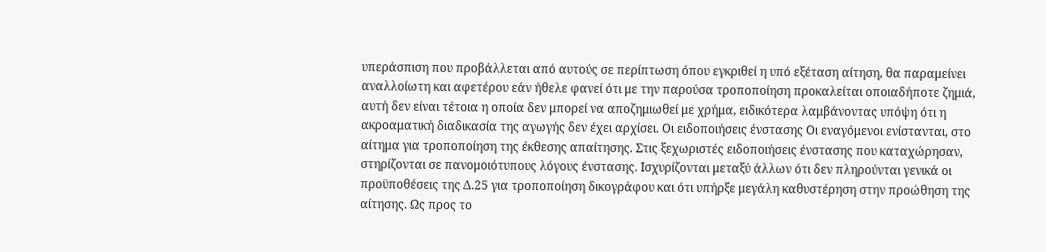υπεράσπιση που προβάλλεται από αυτούς σε περίπτωση όπου εγκριθεί η υπό εξέταση αίτηση, θα παραμείνει αναλλοίωτη και αφετέρου εάν ήθελε φανεί ότι με την παρούσα τροποποίηση προκαλείται οποιαδήποτε ζημιά, αυτή δεν είναι τέτοια η οποία δεν μπορεί να αποζημιωθεί με χρήμα, ειδικότερα λαμβάνοντας υπόψη ότι η ακροαματική διαδικασία της αγωγής δεν έχει αρχίσει. Οι ειδοποιήσεις ένστασης Οι εναγόμενοι ενίστανται, στο αίτημα για τροποποίηση της έκθεσης απαίτησης. Στις ξεχωριστές ειδοποιήσεις ένστασης που καταχώρησαν, στηρίζονται σε πανομοιότυπους λόγους ένστασης. Ισχυρίζονται μεταξύ άλλων ότι δεν πληρούνται γενικά οι προϋποθέσεις της Δ.25 για τροποποίηση δικογράφου και ότι υπήρξε μεγάλη καθυστέρηση στην προώθηση της αίτησης. Ως προς το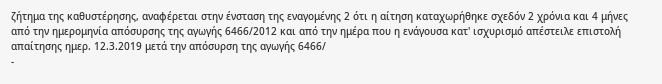ζήτημα της καθυστέρησης, αναφέρεται στην ένσταση της εναγομένης 2 ότι η αίτηση καταχωρήθηκε σχεδόν 2 χρόνια και 4 μήνες από την ημερομηνία απόσυρσης της αγωγής 6466/2012 και από την ημέρα που η ενάγουσα κατ' ισχυρισμό απέστειλε επιστολή απαίτησης ημερ. 12.3.2019 μετά την απόσυρση της αγωγής 6466/
-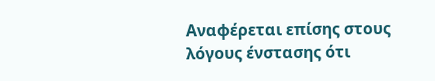Αναφέρεται επίσης στους λόγους ένστασης ότι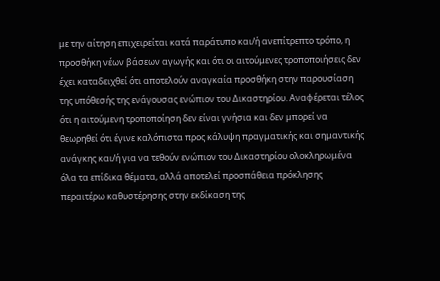με την αίτηση επιχειρείται κατά παράτυπο και/ή ανεπίτρεπτο τρόπο, η προσθήκη νέων βάσεων αγωγής και ότι οι αιτούμενες τροποποιήσεις δεν έχει καταδειχθεί ότι αποτελούν αναγκαία προσθήκη στην παρουσίαση της υπόθεσής της ενάγουσας ενώπιον του Δικαστηρίου. Αναφέρεται τέλος ότι η αιτούμενη τροποποίηση δεν είναι γνήσια και δεν μπορεί να θεωρηθεί ότι έγινε καλόπιστα προς κάλυψη πραγματικής και σημαντικής ανάγκης και/ή για να τεθούν ενώπιον του Δικαστηρίου ολοκληρωμένα όλα τα επίδικα θέματα, αλλά αποτελεί προσπάθεια πρόκλησης περαιτέρω καθυστέρησης στην εκδίκαση της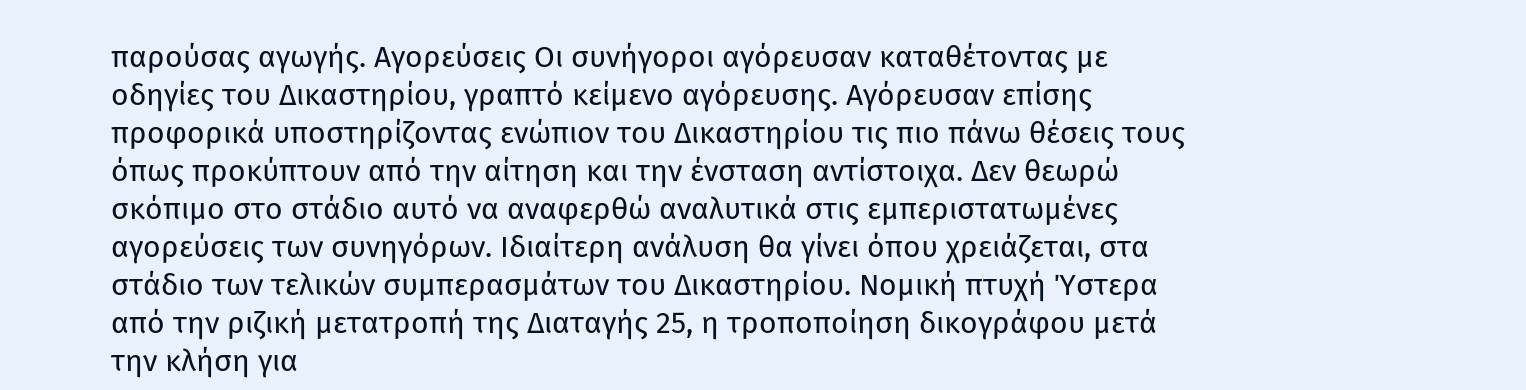παρούσας αγωγής. Αγορεύσεις Οι συνήγοροι αγόρευσαν καταθέτοντας με οδηγίες του Δικαστηρίου, γραπτό κείμενο αγόρευσης. Αγόρευσαν επίσης προφορικά υποστηρίζοντας ενώπιον του Δικαστηρίου τις πιο πάνω θέσεις τους όπως προκύπτουν από την αίτηση και την ένσταση αντίστοιχα. Δεν θεωρώ σκόπιμο στο στάδιο αυτό να αναφερθώ αναλυτικά στις εμπεριστατωμένες αγορεύσεις των συνηγόρων. Ιδιαίτερη ανάλυση θα γίνει όπου χρειάζεται, στα στάδιο των τελικών συμπερασμάτων του Δικαστηρίου. Νομική πτυχή Ύστερα από την ριζική μετατροπή της Διαταγής 25, η τροποποίηση δικογράφου μετά την κλήση για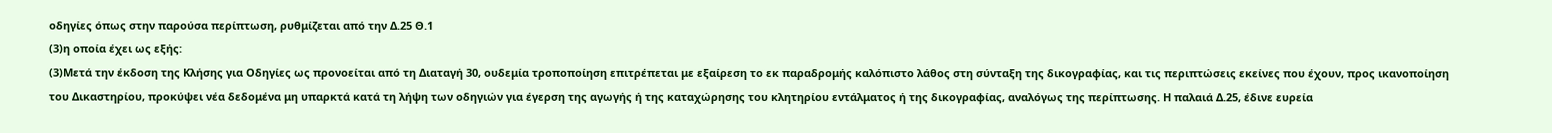οδηγίες όπως στην παρούσα περίπτωση, ρυθμίζεται από την Δ.25 Θ.1
(3)η οποία έχει ως εξής:
(3)Μετά την έκδοση της Κλήσης για Οδηγίες ως προνοείται από τη Διαταγή 30, ουδεμία τροποποίηση επιτρέπεται με εξαίρεση το εκ παραδρομής καλόπιστο λάθος στη σύνταξη της δικογραφίας, και τις περιπτώσεις εκείνες που έχουν, προς ικανοποίηση του Δικαστηρίου, προκύψει νέα δεδομένα μη υπαρκτά κατά τη λήψη των οδηγιών για έγερση της αγωγής ή της καταχώρησης του κλητηρίου εντάλματος ή της δικογραφίας, αναλόγως της περίπτωσης. Η παλαιά Δ.25, έδινε ευρεία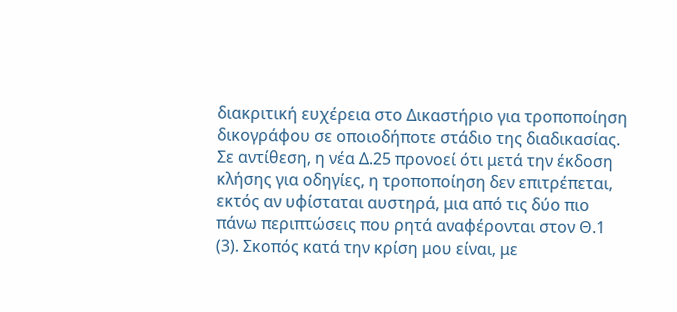διακριτική ευχέρεια στο Δικαστήριο για τροποποίηση δικογράφου σε οποιοδήποτε στάδιο της διαδικασίας. Σε αντίθεση, η νέα Δ.25 προνοεί ότι μετά την έκδοση κλήσης για οδηγίες, η τροποποίηση δεν επιτρέπεται, εκτός αν υφίσταται αυστηρά, μια από τις δύο πιο πάνω περιπτώσεις που ρητά αναφέρονται στον Θ.1
(3). Σκοπός κατά την κρίση μου είναι, με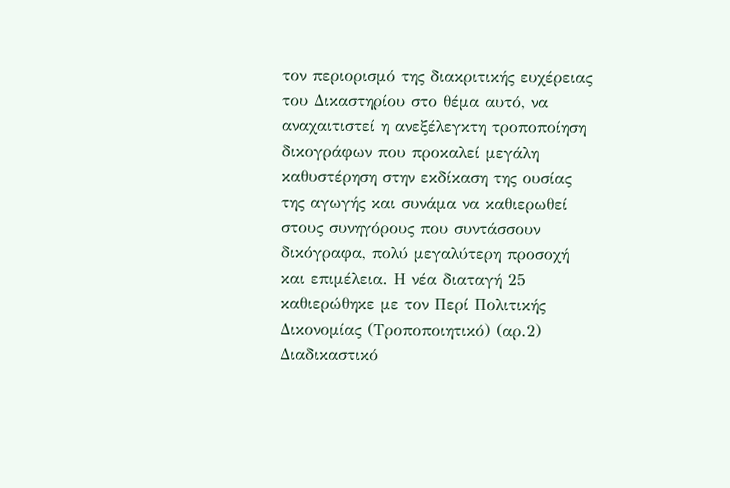τον περιορισμό της διακριτικής ευχέρειας του Δικαστηρίου στο θέμα αυτό, να αναχαιτιστεί η ανεξέλεγκτη τροποποίηση δικογράφων που προκαλεί μεγάλη καθυστέρηση στην εκδίκαση της ουσίας της αγωγής και συνάμα να καθιερωθεί στους συνηγόρους που συντάσσουν δικόγραφα, πολύ μεγαλύτερη προσοχή και επιμέλεια. Η νέα διαταγή 25 καθιερώθηκε με τον Περί Πολιτικής Δικονομίας (Τροποποιητικό) (αρ.2) Διαδικαστικό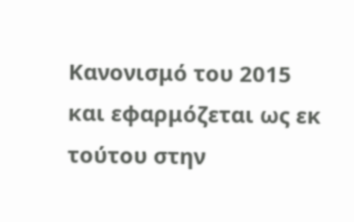Κανονισμό του 2015 και εφαρμόζεται ως εκ τούτου στην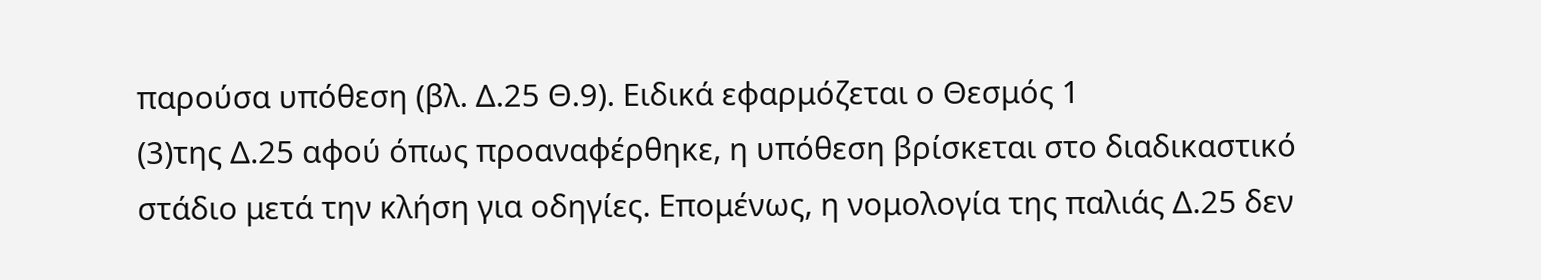παρούσα υπόθεση (βλ. Δ.25 Θ.9). Ειδικά εφαρμόζεται ο Θεσμός 1
(3)της Δ.25 αφού όπως προαναφέρθηκε, η υπόθεση βρίσκεται στο διαδικαστικό στάδιο μετά την κλήση για οδηγίες. Επομένως, η νομολογία της παλιάς Δ.25 δεν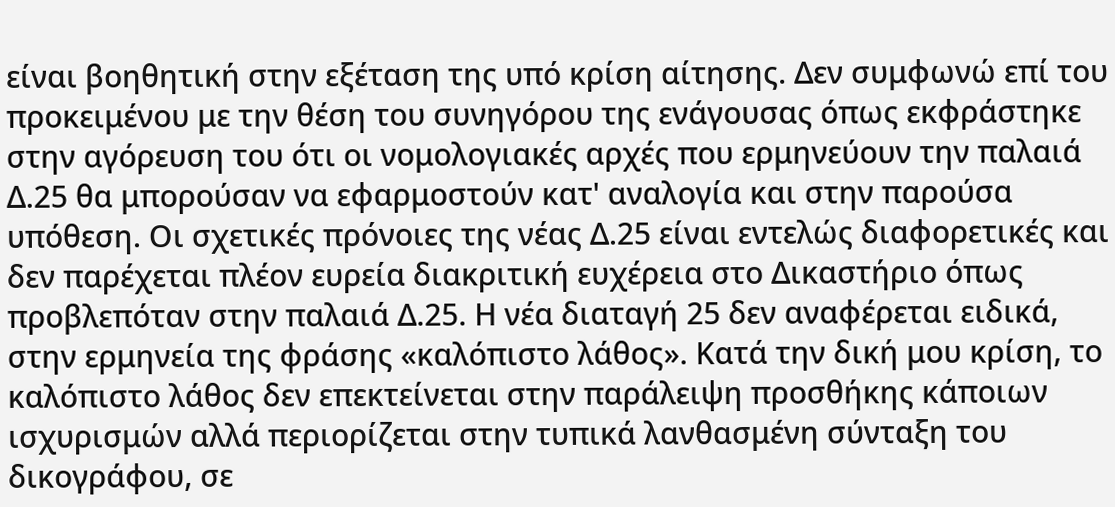είναι βοηθητική στην εξέταση της υπό κρίση αίτησης. Δεν συμφωνώ επί του προκειμένου με την θέση του συνηγόρου της ενάγουσας όπως εκφράστηκε στην αγόρευση του ότι οι νομολογιακές αρχές που ερμηνεύουν την παλαιά Δ.25 θα μπορούσαν να εφαρμοστούν κατ' αναλογία και στην παρούσα υπόθεση. Οι σχετικές πρόνοιες της νέας Δ.25 είναι εντελώς διαφορετικές και δεν παρέχεται πλέον ευρεία διακριτική ευχέρεια στο Δικαστήριο όπως προβλεπόταν στην παλαιά Δ.25. Η νέα διαταγή 25 δεν αναφέρεται ειδικά, στην ερμηνεία της φράσης «καλόπιστο λάθος». Κατά την δική μου κρίση, το καλόπιστο λάθος δεν επεκτείνεται στην παράλειψη προσθήκης κάποιων ισχυρισμών αλλά περιορίζεται στην τυπικά λανθασμένη σύνταξη του δικογράφου, σε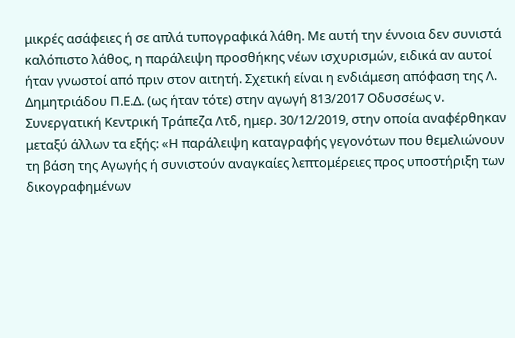μικρές ασάφειες ή σε απλά τυπογραφικά λάθη. Με αυτή την έννοια δεν συνιστά καλόπιστο λάθος, η παράλειψη προσθήκης νέων ισχυρισμών, ειδικά αν αυτοί ήταν γνωστοί από πριν στον αιτητή. Σχετική είναι η ενδιάμεση απόφαση της Λ. Δημητριάδου Π.Ε.Δ. (ως ήταν τότε) στην αγωγή 813/2017 Οδυσσέως ν. Συνεργατική Κεντρική Τράπεζα Λτδ, ημερ. 30/12/2019, στην οποία αναφέρθηκαν μεταξύ άλλων τα εξής: «Η παράλειψη καταγραφής γεγονότων που θεμελιώνουν τη βάση της Αγωγής ή συνιστούν αναγκαίες λεπτομέρειες προς υποστήριξη των δικογραφημένων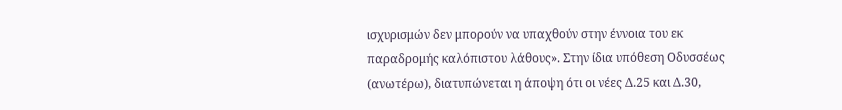ισχυρισμών δεν μπορούν να υπαχθούν στην έννοια του εκ παραδρομής καλόπιστου λάθους». Στην ίδια υπόθεση Οδυσσέως (ανωτέρω), διατυπώνεται η άποψη ότι οι νέες Δ.25 και Δ.30,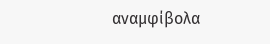αναμφίβολα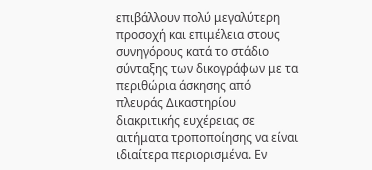επιβάλλουν πολύ μεγαλύτερη προσοχή και επιμέλεια στους συνηγόρους κατά το στάδιο σύνταξης των δικογράφων με τα περιθώρια άσκησης από πλευράς Δικαστηρίου διακριτικής ευχέρειας σε αιτήματα τροποποίησης να είναι ιδιαίτερα περιορισμένα. Εν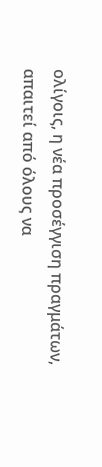ολίγοις, η νέα προσέγγιση πραγμάτων, απαιτεί από όλους να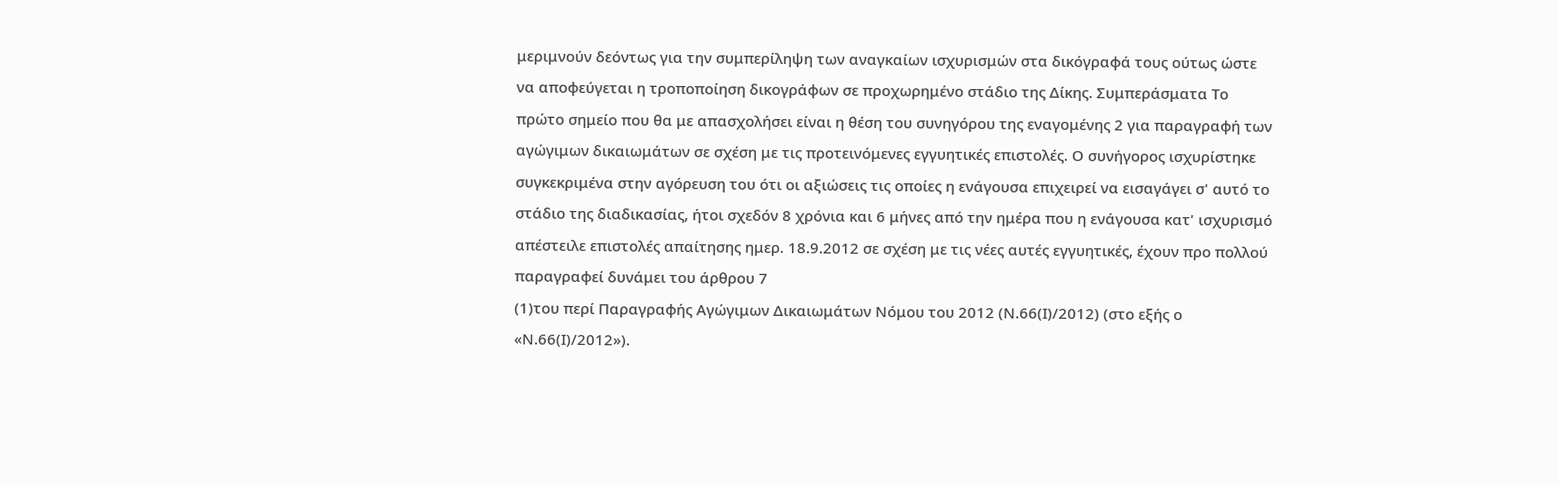μεριμνούν δεόντως για την συμπερίληψη των αναγκαίων ισχυρισμών στα δικόγραφά τους ούτως ώστε να αποφεύγεται η τροποποίηση δικογράφων σε προχωρημένο στάδιο της Δίκης. Συμπεράσματα Το πρώτο σημείο που θα με απασχολήσει είναι η θέση του συνηγόρου της εναγομένης 2 για παραγραφή των αγώγιμων δικαιωμάτων σε σχέση με τις προτεινόμενες εγγυητικές επιστολές. Ο συνήγορος ισχυρίστηκε συγκεκριμένα στην αγόρευση του ότι οι αξιώσεις τις οποίες η ενάγουσα επιχειρεί να εισαγάγει σ' αυτό το στάδιο της διαδικασίας, ήτοι σχεδόν 8 χρόνια και 6 μήνες από την ημέρα που η ενάγουσα κατ' ισχυρισμό απέστειλε επιστολές απαίτησης ημερ. 18.9.2012 σε σχέση με τις νέες αυτές εγγυητικές, έχουν προ πολλού παραγραφεί δυνάμει του άρθρου 7
(1)του περί Παραγραφής Αγώγιμων Δικαιωμάτων Νόμου του 2012 (Ν.66(Ι)/2012) (στο εξής ο «Ν.66(Ι)/2012»).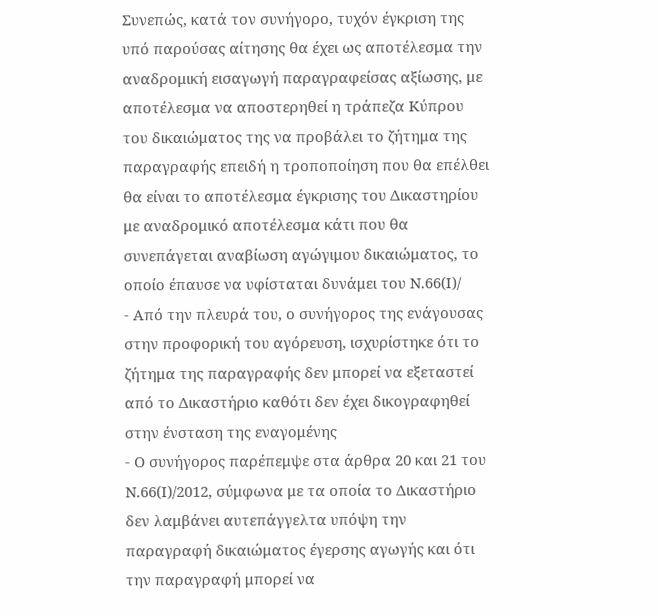Συνεπώς, κατά τον συνήγορο, τυχόν έγκριση της υπό παρούσας αίτησης θα έχει ως αποτέλεσμα την αναδρομική εισαγωγή παραγραφείσας αξίωσης, με αποτέλεσμα να αποστερηθεί η τράπεζα Κύπρου του δικαιώματος της να προβάλει το ζήτημα της παραγραφής επειδή η τροποποίηση που θα επέλθει θα είναι το αποτέλεσμα έγκρισης του Δικαστηρίου με αναδρομικό αποτέλεσμα κάτι που θα συνεπάγεται αναβίωση αγώγιμου δικαιώματος, το οποίο έπαυσε να υφίσταται δυνάμει του Ν.66(Ι)/
- Από την πλευρά του, ο συνήγορος της ενάγουσας στην προφορική του αγόρευση, ισχυρίστηκε ότι το ζήτημα της παραγραφής δεν μπορεί να εξεταστεί από το Δικαστήριο καθότι δεν έχει δικογραφηθεί στην ένσταση της εναγομένης
- Ο συνήγορος παρέπεμψε στα άρθρα 20 και 21 του Ν.66(Ι)/2012, σύμφωνα με τα οποία το Δικαστήριο δεν λαμβάνει αυτεπάγγελτα υπόψη την παραγραφή δικαιώματος έγερσης αγωγής και ότι την παραγραφή μπορεί να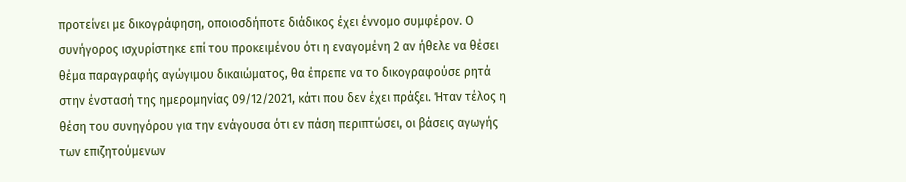προτείνει με δικογράφηση, οποιοσδήποτε διάδικος έχει έννομο συμφέρον. Ο συνήγορος ισχυρίστηκε επί του προκειμένου ότι η εναγομένη 2 αν ήθελε να θέσει θέμα παραγραφής αγώγιμου δικαιώματος, θα έπρεπε να το δικογραφούσε ρητά στην ένστασή της ημερομηνίας 09/12/2021, κάτι που δεν έχει πράξει. Ήταν τέλος η θέση του συνηγόρου για την ενάγουσα ότι εν πάση περιπτώσει, οι βάσεις αγωγής των επιζητούμενων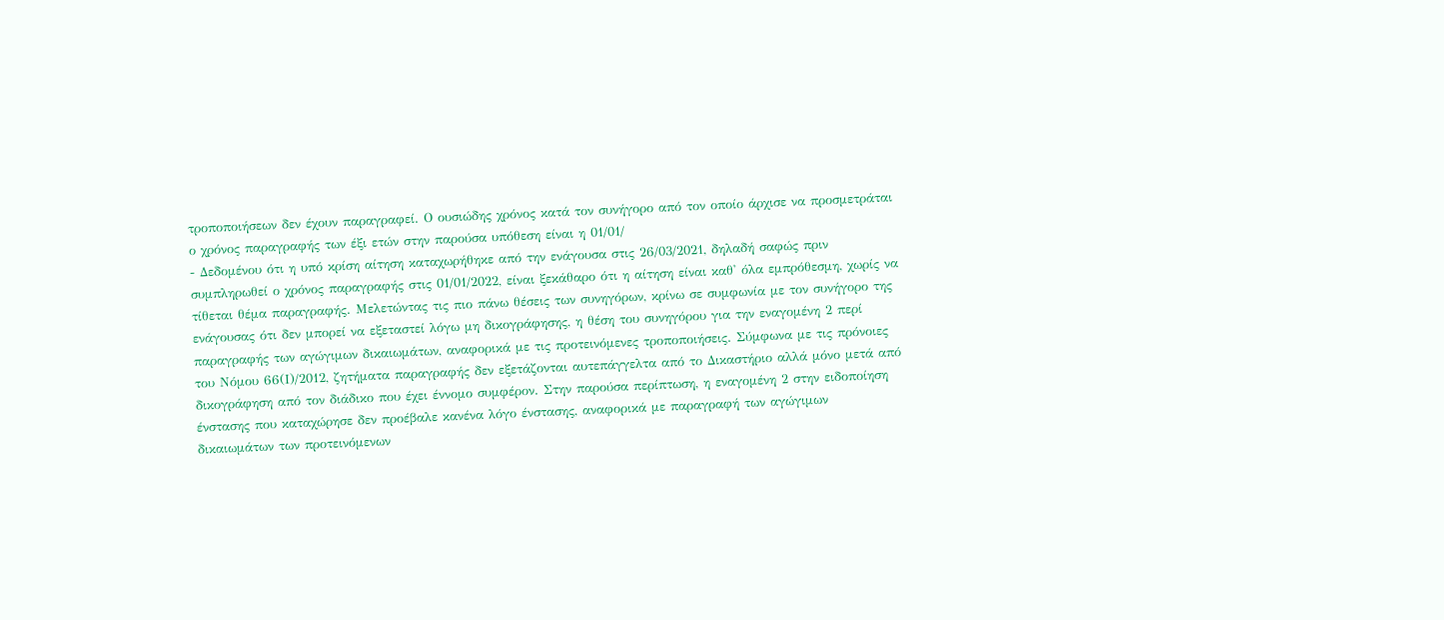τροποποιήσεων δεν έχουν παραγραφεί. Ο ουσιώδης χρόνος κατά τον συνήγορο από τον οποίο άρχισε να προσμετράται ο χρόνος παραγραφής των έξι ετών στην παρούσα υπόθεση είναι η 01/01/
- Δεδομένου ότι η υπό κρίση αίτηση καταχωρήθηκε από την ενάγουσα στις 26/03/2021, δηλαδή σαφώς πριν συμπληρωθεί ο χρόνος παραγραφής στις 01/01/2022, είναι ξεκάθαρο ότι η αίτηση είναι καθ' όλα εμπρόθεσμη, χωρίς να τίθεται θέμα παραγραφής. Μελετώντας τις πιο πάνω θέσεις των συνηγόρων, κρίνω σε συμφωνία με τον συνήγορο της ενάγουσας ότι δεν μπορεί να εξεταστεί λόγω μη δικογράφησης, η θέση του συνηγόρου για την εναγομένη 2 περί παραγραφής των αγώγιμων δικαιωμάτων, αναφορικά με τις προτεινόμενες τροποποιήσεις. Σύμφωνα με τις πρόνοιες του Νόμου 66(Ι)/2012, ζητήματα παραγραφής δεν εξετάζονται αυτεπάγγελτα από το Δικαστήριο αλλά μόνο μετά από δικογράφηση από τον διάδικο που έχει έννομο συμφέρον. Στην παρούσα περίπτωση, η εναγομένη 2 στην ειδοποίηση ένστασης που καταχώρησε δεν προέβαλε κανένα λόγο ένστασης, αναφορικά με παραγραφή των αγώγιμων δικαιωμάτων των προτεινόμενων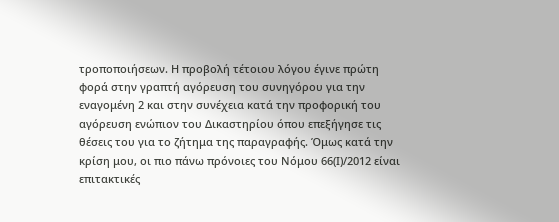τροποποιήσεων. Η προβολή τέτοιου λόγου έγινε πρώτη φορά στην γραπτή αγόρευση του συνηγόρου για την εναγομένη 2 και στην συνέχεια κατά την προφορική του αγόρευση ενώπιον του Δικαστηρίου όπου επεξήγησε τις θέσεις του για το ζήτημα της παραγραφής. Όμως κατά την κρίση μου, οι πιο πάνω πρόνοιες του Νόμου 66(Ι)/2012 είναι επιτακτικές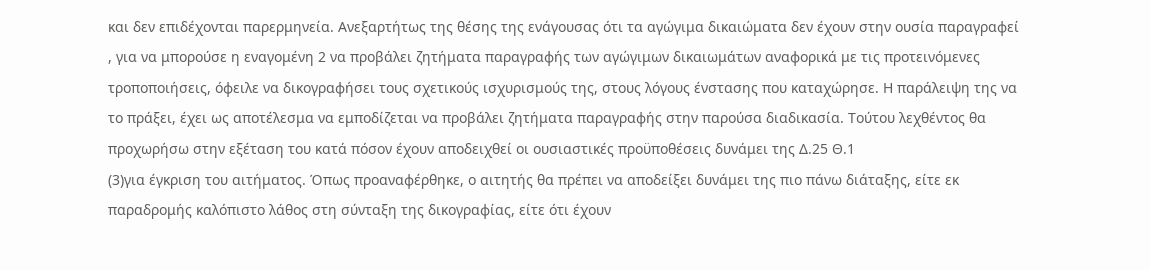και δεν επιδέχονται παρερμηνεία. Ανεξαρτήτως της θέσης της ενάγουσας ότι τα αγώγιμα δικαιώματα δεν έχουν στην ουσία παραγραφεί , για να μπορούσε η εναγομένη 2 να προβάλει ζητήματα παραγραφής των αγώγιμων δικαιωμάτων αναφορικά με τις προτεινόμενες τροποποιήσεις, όφειλε να δικογραφήσει τους σχετικούς ισχυρισμούς της, στους λόγους ένστασης που καταχώρησε. Η παράλειψη της να το πράξει, έχει ως αποτέλεσμα να εμποδίζεται να προβάλει ζητήματα παραγραφής στην παρούσα διαδικασία. Τούτου λεχθέντος θα προχωρήσω στην εξέταση του κατά πόσον έχουν αποδειχθεί οι ουσιαστικές προϋποθέσεις δυνάμει της Δ.25 Θ.1
(3)για έγκριση του αιτήματος. Όπως προαναφέρθηκε, ο αιτητής θα πρέπει να αποδείξει δυνάμει της πιο πάνω διάταξης, είτε εκ παραδρομής καλόπιστο λάθος στη σύνταξη της δικογραφίας, είτε ότι έχουν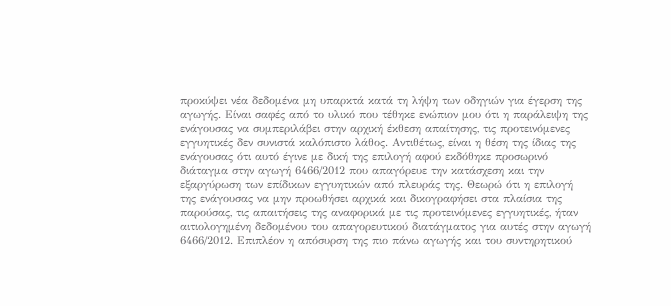προκύψει νέα δεδομένα μη υπαρκτά κατά τη λήψη των οδηγιών για έγερση της αγωγής. Είναι σαφές από το υλικό που τέθηκε ενώπιον μου ότι η παράλειψη της ενάγουσας να συμπεριλάβει στην αρχική έκθεση απαίτησης, τις προτεινόμενες εγγυητικές δεν συνιστά καλόπιστο λάθος. Αντιθέτως, είναι η θέση της ίδιας της ενάγουσας ότι αυτό έγινε με δική της επιλογή αφού εκδόθηκε προσωρινό διάταγμα στην αγωγή 6466/2012 που απαγόρευε την κατάσχεση και την εξαργύρωση των επίδικων εγγυητικών από πλευράς της. Θεωρώ ότι η επιλογή της ενάγουσας να μην προωθήσει αρχικά και δικογραφήσει στα πλαίσια της παρούσας, τις απαιτήσεις της αναφορικά με τις προτεινόμενες εγγυητικές, ήταν αιτιολογημένη δεδομένου του απαγορευτικού διατάγματος για αυτές στην αγωγή 6466/2012. Επιπλέον η απόσυρση της πιο πάνω αγωγής και του συντηρητικού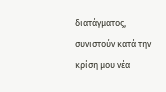διατάγματος, συνιστούν κατά την κρίση μου νέα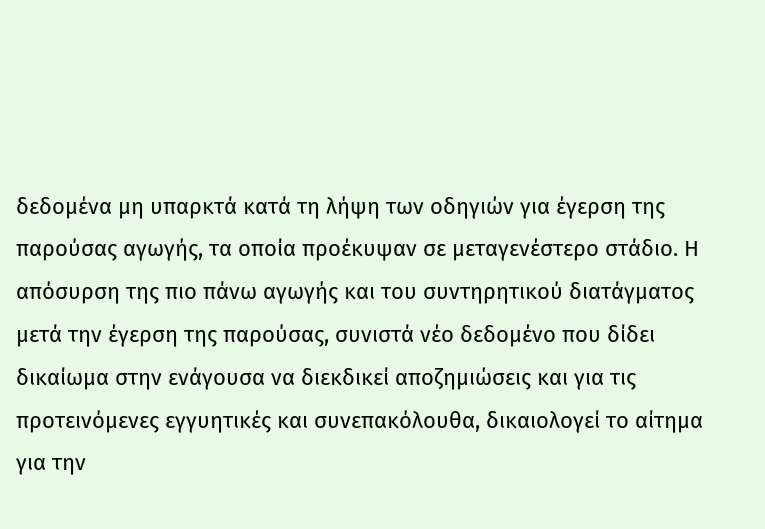δεδομένα μη υπαρκτά κατά τη λήψη των οδηγιών για έγερση της παρούσας αγωγής, τα οποία προέκυψαν σε μεταγενέστερο στάδιο. Η απόσυρση της πιο πάνω αγωγής και του συντηρητικού διατάγματος μετά την έγερση της παρούσας, συνιστά νέο δεδομένο που δίδει δικαίωμα στην ενάγουσα να διεκδικεί αποζημιώσεις και για τις προτεινόμενες εγγυητικές και συνεπακόλουθα, δικαιολογεί το αίτημα για την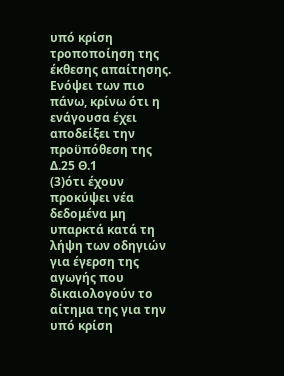υπό κρίση τροποποίηση της έκθεσης απαίτησης. Ενόψει των πιο πάνω, κρίνω ότι η ενάγουσα έχει αποδείξει την προϋπόθεση της Δ.25 Θ.1
(3)ότι έχουν προκύψει νέα δεδομένα μη υπαρκτά κατά τη λήψη των οδηγιών για έγερση της αγωγής που δικαιολογούν το αίτημα της για την υπό κρίση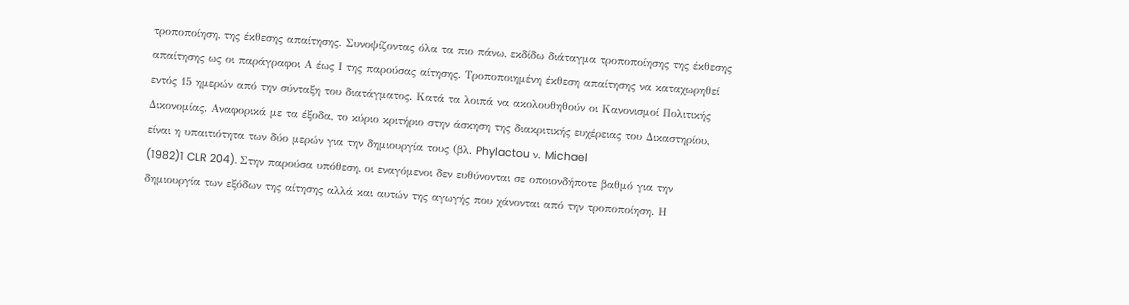τροποποίηση, της έκθεσης απαίτησης. Συνοψίζοντας όλα τα πιο πάνω, εκδίδω διάταγμα τροποποίησης της έκθεσης απαίτησης ως οι παράγραφοι Α έως Ι της παρούσας αίτησης. Τροποποιημένη έκθεση απαίτησης να καταχωρηθεί εντός 15 ημερών από την σύνταξη του διατάγματος. Κατά τα λοιπά να ακολουθηθούν οι Κανονισμοί Πολιτικής Δικονομίας. Αναφορικά με τα έξοδα, το κύριο κριτήριο στην άσκηση της διακριτικής ευχέρειας του Δικαστηρίου, είναι η υπαιτιότητα των δύο μερών για την δημιουργία τους (βλ. Phylactou ν. Michael
(1982)1 CLR 204). Στην παρούσα υπόθεση, οι εναγόμενοι δεν ευθύνονται σε οποιονδήποτε βαθμό για την δημιουργία των εξόδων της αίτησης αλλά και αυτών της αγωγής που χάνονται από την τροποποίηση. Η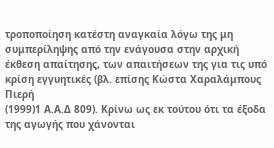τροποποίηση κατέστη αναγκαία λόγω της μη συμπερίληψης από την ενάγουσα στην αρχική έκθεση απαίτησης, των απαιτήσεων της για τις υπό κρίση εγγυητικές (βλ. επίσης Κώστα Χαραλάμπους Πιερή
(1999)1 Α.Α.Δ 809). Κρίνω ως εκ τούτου ότι τα έξοδα της αγωγής που χάνονται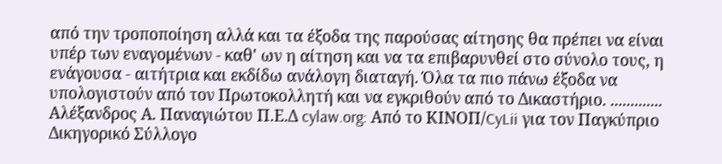από την τροποποίηση αλλά και τα έξοδα της παρούσας αίτησης θα πρέπει να είναι υπέρ των εναγομένων - καθ' ων η αίτηση και να τα επιβαρυνθεί στο σύνολο τους, η ενάγουσα - αιτήτρια και εκδίδω ανάλογη διαταγή. Όλα τα πιο πάνω έξοδα να υπολογιστούν από τον Πρωτοκολλητή και να εγκριθούν από το Δικαστήριο. ............. Αλέξανδρος Α. Παναγιώτου Π.Ε.Δ cylaw.org: Από το ΚΙΝOΠ/CyLii για τον Παγκύπριο Δικηγορικό Σύλλογο